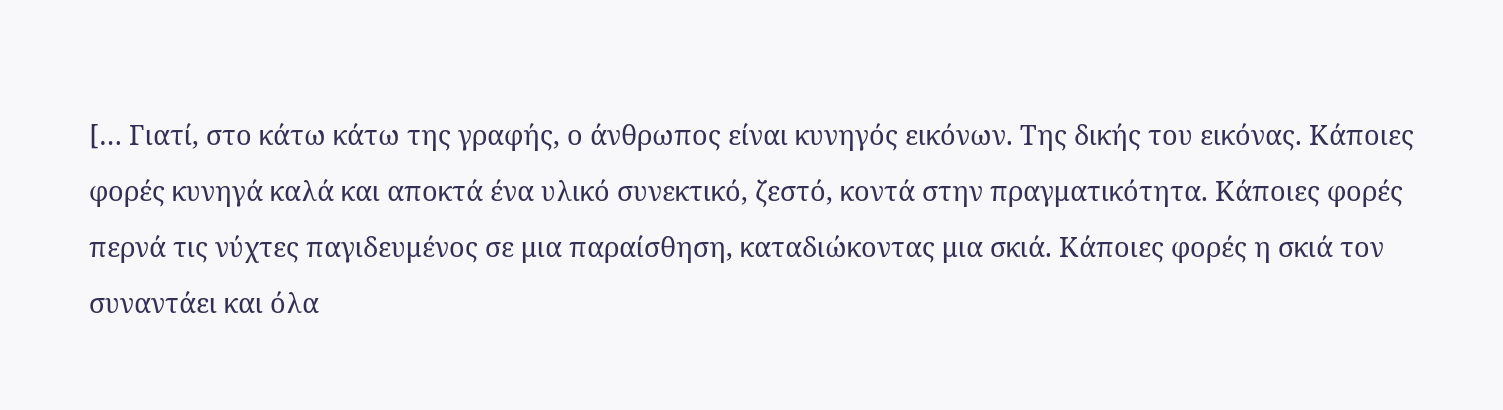[… Γιατί, στο κάτω κάτω της γραφής, ο άνθρωπος είναι κυνηγός εικόνων. Της δικής του εικόνας. Κάποιες φορές κυνηγά καλά και αποκτά ένα υλικό συνεκτικό, ζεστό, κοντά στην πραγματικότητα. Κάποιες φορές περνά τις νύχτες παγιδευμένος σε μια παραίσθηση, καταδιώκοντας μια σκιά. Κάποιες φορές η σκιά τον συναντάει και όλα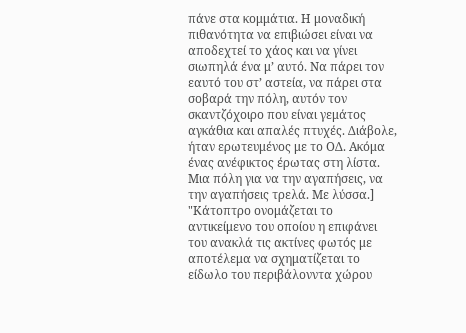πάνε στα κομμάτια. Η μοναδική πιθανότητα να επιβιώσει είναι να αποδεχτεί το χάος και να γίνει σιωπηλά ένα μ’ αυτό. Να πάρει τον εαυτό του στ’ αστεία, να πάρει στα σοβαρά την πόλη, αυτόν τον σκαντζόχοιρο που είναι γεμάτος αγκάθια και απαλές πτυχές. Διάβολε, ήταν ερωτευμένος με το ΟΔ. Ακόμα ένας ανέφικτος έρωτας στη λίστα. Μια πόλη για να την αγαπήσεις, να την αγαπήσεις τρελά. Με λύσσα.]
"Κάτοπτρο ονομάζεται το αντικείμενο του οποίου η επιφάνει του ανακλά τις ακτίνες φωτός με αποτέλεμα να σχηματίζεται το είδωλο του περιβάλονντα χώρου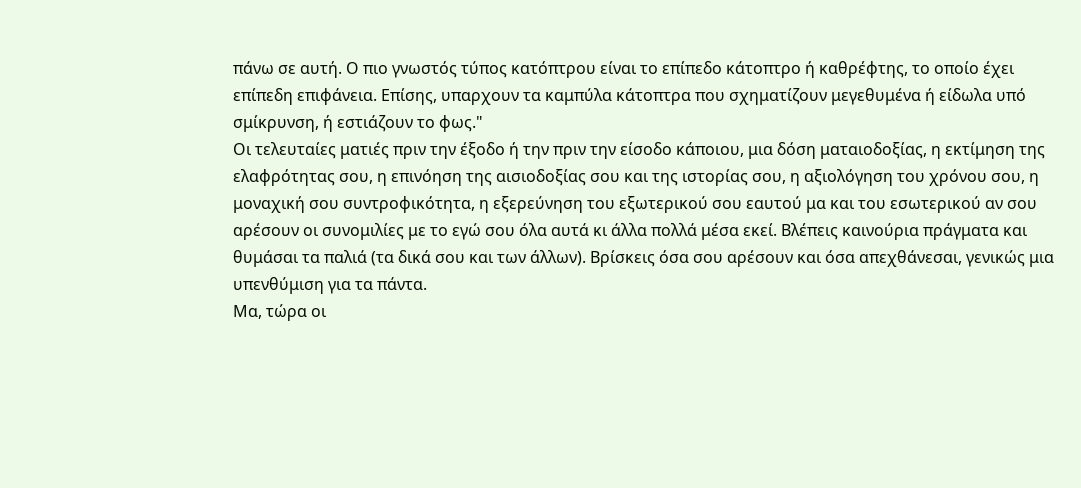πάνω σε αυτή. Ο πιο γνωστός τύπος κατόπτρου είναι το επίπεδο κάτοπτρο ή καθρέφτης, το οποίο έχει επίπεδη επιφάνεια. Επίσης, υπαρχουν τα καμπύλα κάτοπτρα που σχηματίζουν μεγεθυμένα ή είδωλα υπό σμίκρυνση, ή εστιάζουν το φως."
Οι τελευταίες ματιές πριν την έξοδο ή την πριν την είσοδο κάποιου, μια δόση ματαιοδοξίας, η εκτίμηση της ελαφρότητας σου, η επινόηση της αισιοδοξίας σου και της ιστορίας σου, η αξιολόγηση του χρόνου σου, η μοναχική σου συντροφικότητα, η εξερεύνηση του εξωτερικού σου εαυτού μα και του εσωτερικού αν σου αρέσουν οι συνομιλίες με το εγώ σου όλα αυτά κι άλλα πολλά μέσα εκεί. Βλέπεις καινούρια πράγματα και θυμάσαι τα παλιά (τα δικά σου και των άλλων). Βρίσκεις όσα σου αρέσουν και όσα απεχθάνεσαι, γενικώς μια υπενθύμιση για τα πάντα.
Μα, τώρα οι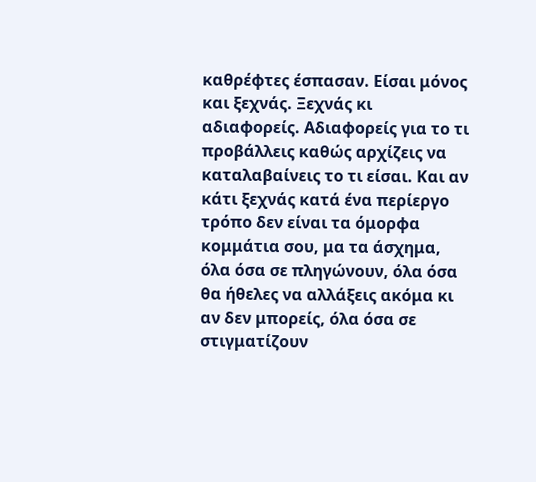καθρέφτες έσπασαν. Είσαι μόνος και ξεχνάς. Ξεχνάς κι αδιαφορείς. Αδιαφορείς για το τι προβάλλεις καθώς αρχίζεις να καταλαβαίνεις το τι είσαι. Και αν κάτι ξεχνάς κατά ένα περίεργο τρόπο δεν είναι τα όμορφα κομμάτια σου, μα τα άσχημα, όλα όσα σε πληγώνουν, όλα όσα θα ήθελες να αλλάξεις ακόμα κι αν δεν μπορείς, όλα όσα σε στιγματίζουν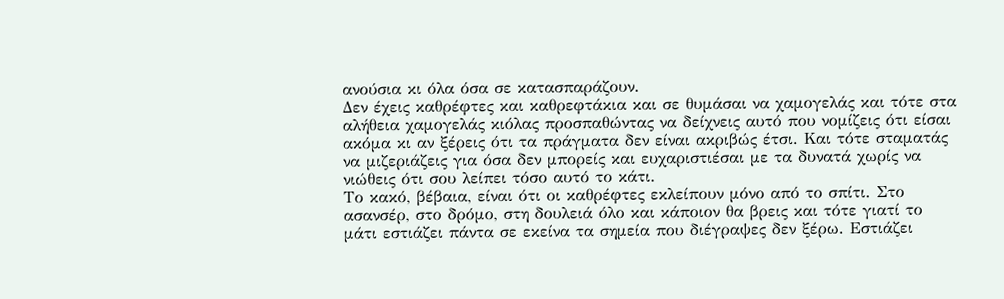ανούσια κι όλα όσα σε κατασπαράζουν.
Δεν έχεις καθρέφτες και καθρεφτάκια και σε θυμάσαι να χαμογελάς και τότε στα αλήθεια χαμογελάς κιόλας προσπαθώντας να δείχνεις αυτό που νομίζεις ότι είσαι ακόμα κι αν ξέρεις ότι τα πράγματα δεν είναι ακριβώς έτσι. Και τότε σταματάς να μιζεριάζεις για όσα δεν μπορείς και ευχαριστιέσαι με τα δυνατά χωρίς να νιώθεις ότι σου λείπει τόσο αυτό το κάτι.
Το κακό, βέβαια, είναι ότι οι καθρέφτες εκλείπουν μόνο από το σπίτι. Στο ασανσέρ, στο δρόμο, στη δουλειά όλο και κάποιον θα βρεις και τότε γιατί το μάτι εστιάζει πάντα σε εκείνα τα σημεία που διέγραψες δεν ξέρω. Εστιάζει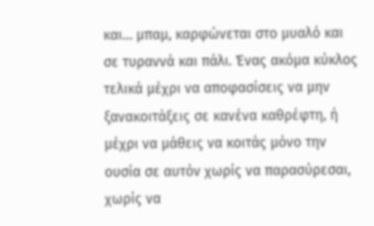και… μπαμ, καρφώνεται στο μυαλό και σε τυραννά και πάλι. Ένας ακόμα κύκλος τελικά μέχρι να αποφασίσεις να μην ξανακοιτάξεις σε κανένα καθρέφτη, ή μέχρι να μάθεις να κοιτάς μόνο την ουσία σε αυτόν χωρίς να παρασύρεσαι, χωρίς να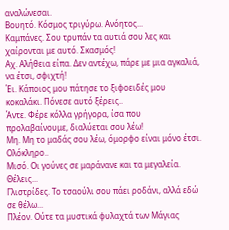αναλώνεσαι.
Βουητό. Κόσμος τριγύρω. Ανόητος...
Καμπάνες. Σου τρυπάν τα αυτιά σου λες και χαίρονται με αυτό. Σκασμός!
Αχ. Αλήθεια είπα. Δεν αντέχω, πάρε με μια αγκαλιά, να έτσι, σφιχτή!
Έι. Κάποιος μου πάτησε το ξιφοειδές μου κοκαλάκι. Πόνεσε αυτό ξέρεις..
Άντε. Φέρε κόλλα γρήγορα, ίσα που προλαβαίνουμε, διαλύεται σου λέω!
Μη. Μη το μαδάς σου λέω, όμορφο είναι μόνο έτσι. Ολόκληρο..
Μισό. Οι γούνες σε μαράνανε και τα μεγαλεία. Θέλεις...
Γλιστρίδες. Το τσαούλι σου πάει ροδάνι, αλλά εδώ σε θέλω...
Πλέον. Ούτε τα μυστικά φυλαχτά των Μάγιας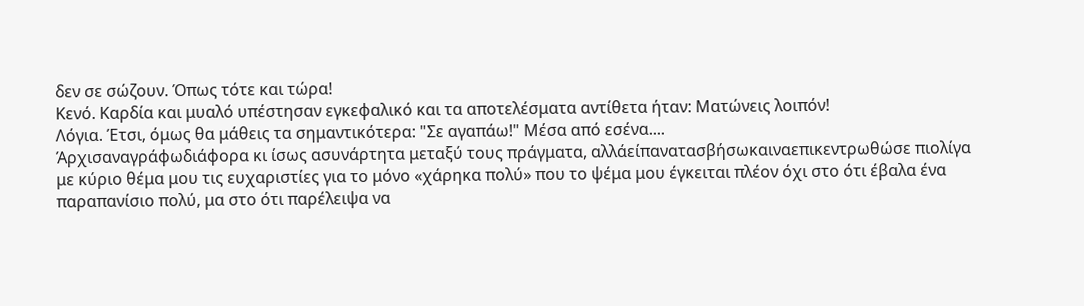δεν σε σώζουν. Όπως τότε και τώρα!
Κενό. Καρδία και μυαλό υπέστησαν εγκεφαλικό και τα αποτελέσματα αντίθετα ήταν: Ματώνεις λοιπόν!
Λόγια. Έτσι, όμως θα μάθεις τα σημαντικότερα: "Σε αγαπάω!" Μέσα από εσένα....
Άρχισαναγράφωδιάφορα κι ίσως ασυνάρτητα μεταξύ τους πράγματα, αλλάείπανατασβήσωκαιναεπικεντρωθώσε πιολίγα με κύριο θέμα μου τις ευχαριστίες για το μόνο «χάρηκα πολύ» που το ψέμα μου έγκειται πλέον όχι στο ότι έβαλα ένα παραπανίσιο πολύ, μα στο ότι παρέλειψα να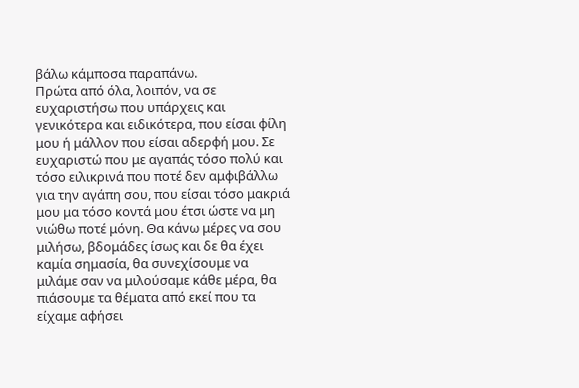βάλω κάμποσα παραπάνω.
Πρώτα από όλα, λοιπόν, να σε ευχαριστήσω που υπάρχεις και γενικότερα και ειδικότερα, που είσαι φίλη μου ή μάλλον που είσαι αδερφή μου. Σε ευχαριστώ που με αγαπάς τόσο πολύ και τόσο ειλικρινά που ποτέ δεν αμφιβάλλω για την αγάπη σου, που είσαι τόσο μακριά μου μα τόσο κοντά μου έτσι ώστε να μη νιώθω ποτέ μόνη. Θα κάνω μέρες να σου μιλήσω, βδομάδες ίσως και δε θα έχει καμία σημασία, θα συνεχίσουμε να μιλάμε σαν να μιλούσαμε κάθε μέρα, θα πιάσουμε τα θέματα από εκεί που τα είχαμε αφήσει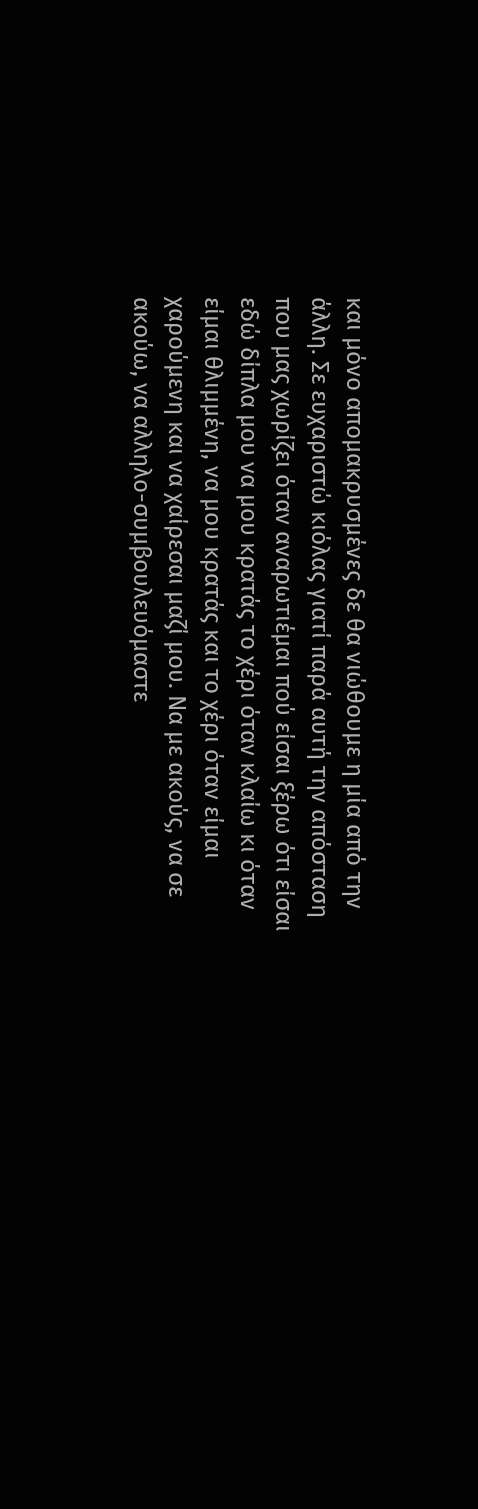και μόνο απομακρυσμένες δε θα νιώθουμε η μία από την άλλη. Σε ευχαριστώ κιόλας γιατί παρά αυτή την απόσταση που μας χωρίζει όταν αναρωτιέμαι πού είσαι ξέρω ότι είσαι εδώ δίπλα μου να μου κρατάς το χέρι όταν κλαίω κι όταν είμαι θλιμμένη, να μου κρατάς και το χέρι όταν είμαι χαρούμενη και να χαίρεσαι μαζί μου. Να με ακούς, να σε ακούω, να αλληλο-συμβουλευόμαστε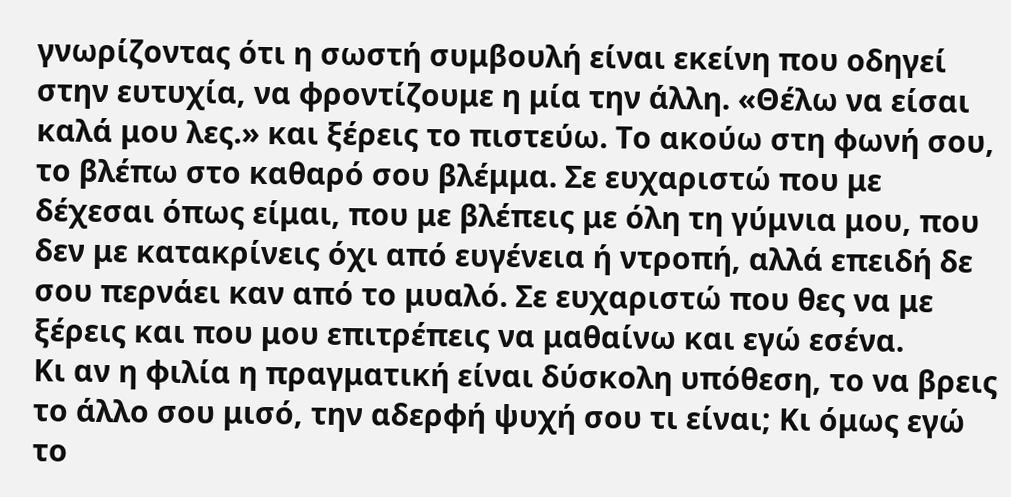γνωρίζοντας ότι η σωστή συμβουλή είναι εκείνη που οδηγεί στην ευτυχία, να φροντίζουμε η μία την άλλη. «Θέλω να είσαι καλά μου λες.» και ξέρεις το πιστεύω. Το ακούω στη φωνή σου, το βλέπω στο καθαρό σου βλέμμα. Σε ευχαριστώ που με δέχεσαι όπως είμαι, που με βλέπεις με όλη τη γύμνια μου, που δεν με κατακρίνεις όχι από ευγένεια ή ντροπή, αλλά επειδή δε σου περνάει καν από το μυαλό. Σε ευχαριστώ που θες να με ξέρεις και που μου επιτρέπεις να μαθαίνω και εγώ εσένα.
Κι αν η φιλία η πραγματική είναι δύσκολη υπόθεση, το να βρεις το άλλο σου μισό, την αδερφή ψυχή σου τι είναι; Κι όμως εγώ το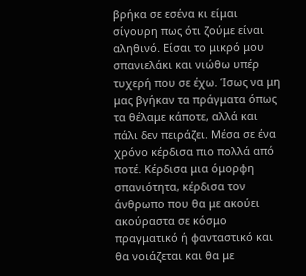βρήκα σε εσένα κι είμαι σίγουρη πως ότι ζούμε είναι αληθινό. Είσαι το μικρό μου σπανιελάκι και νιώθω υπέρ τυχερή που σε έχω. Ίσως να μη μας βγήκαν τα πράγματα όπως τα θέλαμε κάποτε, αλλά και πάλι δεν πειράζει. Μέσα σε ένα χρόνο κέρδισα πιο πολλά από ποτέ. Κέρδισα μια όμορφη σπανιότητα, κέρδισα τον άνθρωπο που θα με ακούει ακούραστα σε κόσμο πραγματικό ή φανταστικό και θα νοιάζεται και θα με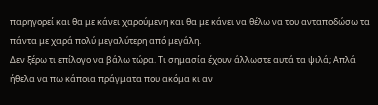παρηγορεί και θα με κάνει χαρούμενη και θα με κάνει να θέλω να του ανταποδώσω τα πάντα με χαρά πολύ μεγαλύτερη από μεγάλη.
Δεν ξέρω τι επίλογο να βάλω τώρα. Τι σημασία έχουν άλλωστε αυτά τα ψιλά; Απλά ήθελα να πω κάποια πράγματα που ακόμα κι αν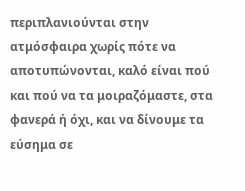περιπλανιούνται στην ατμόσφαιρα χωρίς πότε να αποτυπώνονται, καλό είναι πού και πού να τα μοιραζόμαστε, στα φανερά ή όχι, και να δίνουμε τα εύσημα σε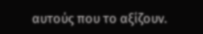αυτούς που το αξίζουν.